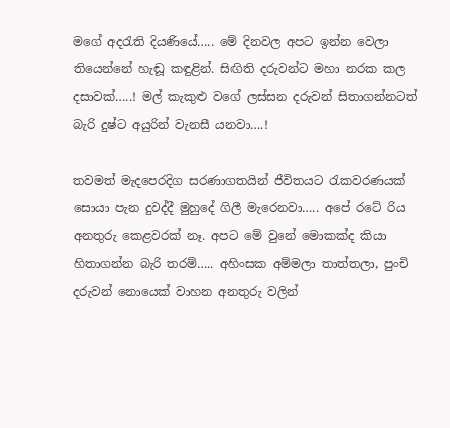මගේ අදරැති දියණියේ….. මේ දිනවල අපට ඉන්න වෙලා තියෙන්නේ හැඬූ කඳුළින්. සිඟිති දරුවන්ට මහා නරක කල දසාවක්…..! මල් කැකුළු වගේ ලස්සන දරුවන් සිතාගන්නටත් බැරි දුෂ්ට අයුරින් වැනසී යනවා….!

තවමත් මැදපෙරදිග සරණාගතයින් ජීවිතයට රැකවරණයක් සොයා පැන දුවද්දී මුහුදේ ගිලී මැරෙනවා….. අපේ රටේ රිය අනතුරු කෙළවරක් නෑ. අපට මේ වුනේ මොකක්ද කියා හිතාගන්න බැරි තරම්….. අහිංසක අම්මලා තාත්තලා, පුංචි දරුවන් නොයෙක් වාහන අනතුරු වලින්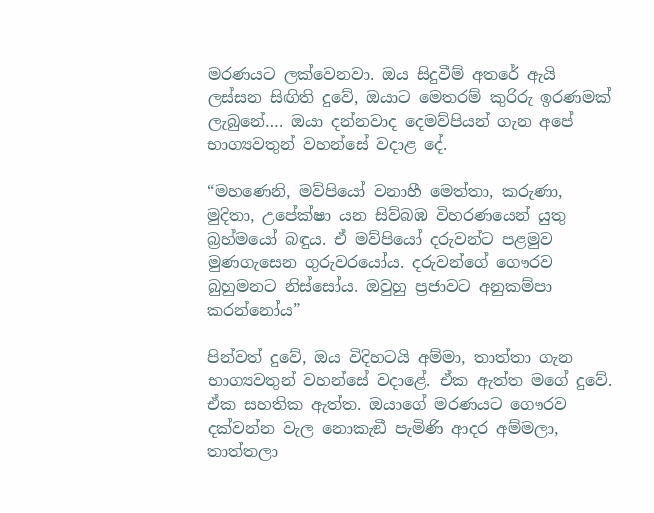මරණයට ලක්වෙනවා. ඔය සිදුවීම් අතරේ ඇයි ලස්සන සිඟිති දුවේ, ඔයාට මෙතරම් කුරිරු ඉරණමක් ලැබුනේ…. ඔයා දන්නවාද දෙමව්පියන් ගැන අපේ භාග්‍යවතුන් වහන්සේ වදාළ දේ.

“මහණෙනි, මව්පියෝ වනාහී මෙත්තා, කරුණා, මුදිතා, උපේක්ෂා යන සිව්බඹ විහරණයෙන් යුතු බ්‍රහ්මයෝ බඳුය. ඒ මව්පියෝ දරුවන්ට පළමුව මුණගැසෙන ගුරුවරයෝය. දරුවන්ගේ ගෞරව බුහුමනට නිස්සෝය. ඔවුහු ප්‍රජාවට අනුකම්පා කරන්නෝය”

පින්වත් දුවේ, ඔය විදිහටයි අම්මා, තාත්තා ගැන භාග්‍යවතුන් වහන්සේ වදාළේ. ඒක ඇත්ත මගේ දුවේ. ඒක සහතික ඇත්ත. ඔයාගේ මරණයට ගෞරව දක්වන්න වැල නොකැඞී පැමිණි ආදර අම්මලා, තාත්තලා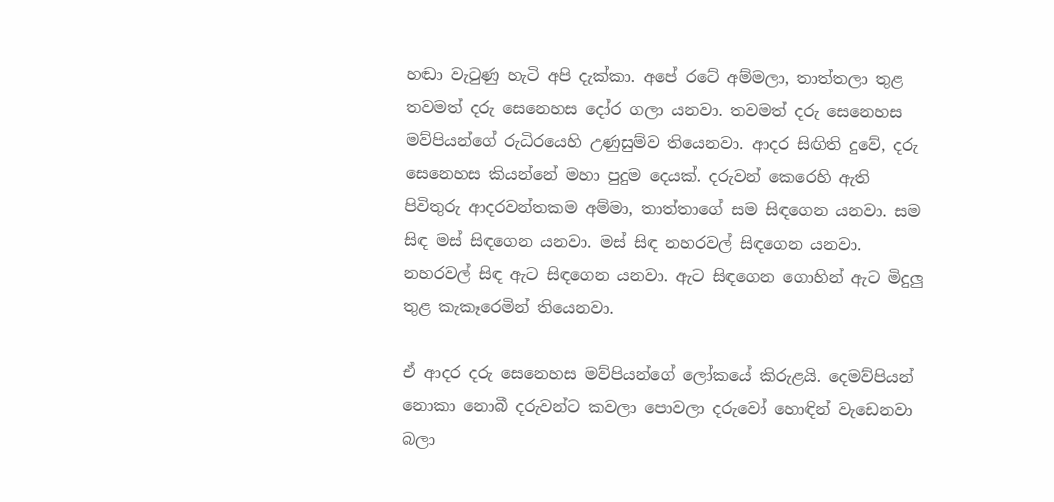හඬා වැටුණු හැටි අපි දැක්කා. අපේ රටේ අම්මලා, තාත්තලා තුළ තවමත් දරු සෙනෙහස දෝර ගලා යනවා. තවමත් දරු සෙනෙහස මව්පියන්ගේ රුධිරයෙහි උණුසුම්ව තියෙනවා. ආදර සිඟිති දුවේ, දරු සෙනෙහස කියන්නේ මහා පුදුම දෙයක්. දරුවන් කෙරෙහි ඇති පිවිතුරු ආදරවන්තකම අම්මා, තාත්තාගේ සම සිඳගෙන යනවා. සම සිඳ මස් සිඳගෙන යනවා. මස් සිඳ නහරවල් සිඳගෙන යනවා. නහරවල් සිඳ ඇට සිඳගෙන යනවා. ඇට සිඳගෙන ගොහින් ඇට මිදුලු තුළ කැකෑරෙමින් තියෙනවා.

ඒ ආදර දරු සෙනෙහස මව්පියන්ගේ ලෝකයේ කිරුළයි. දෙමව්පියන් නොකා නොබී දරුවන්ට කවලා පොවලා දරුවෝ හොඳින් වැඩෙනවා බලා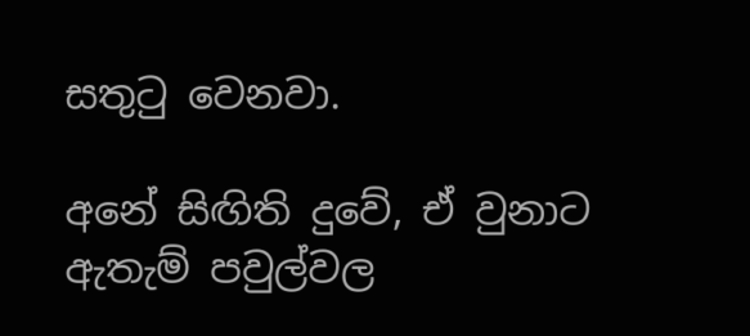සතුටු වෙනවා.

අනේ සිඟිති දුවේ, ඒ වුනාට ඇතැම් පවුල්වල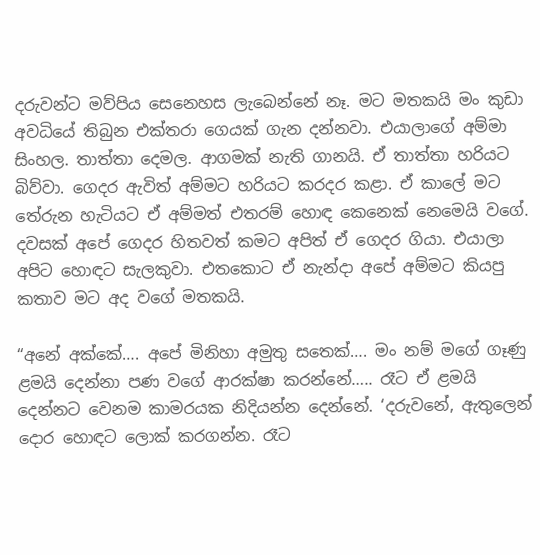දරුවන්ට මව්පිය සෙනෙහස ලැබෙන්නේ නෑ. මට මතකයි මං කුඩා අවධියේ තිබුන එක්තරා ගෙයක් ගැන දන්නවා. එයාලාගේ අම්මා සිංහල. තාත්තා දෙමල. ආගමක් නැති ගානයි. ඒ තාත්තා හරියට බිව්වා. ගෙදර ඇවිත් අම්මට හරියට කරදර කළා. ඒ කාලේ මට තේරුන හැටියට ඒ අම්මත් එතරම් හොඳ කෙනෙක් නෙමෙයි වගේ. දවසක් අපේ ගෙදර හිතවත් කමට අපිත් ඒ ගෙදර ගියා. එයාලා අපිට හොඳට සැලකුවා. එතකොට ඒ නැන්දා අපේ අම්මට කියපු කතාව මට අද වගේ මතකයි.

“අනේ අක්කේ…. අපේ මිනිහා අමුතු සතෙක්…. මං නම් මගේ ගෑණු ළමයි දෙන්නා පණ වගේ ආරක්ෂා කරන්නේ….. රෑට ඒ ළමයි දෙන්නට වෙනම කාමරයක නිදියන්න දෙන්නේ. ‘දරුවනේ, ඇතුලෙන් දොර හොඳට ලොක් කරගන්න. රෑට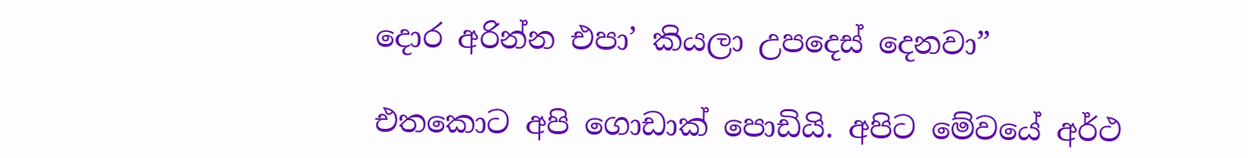දොර අරින්න එපා’ කියලා උපදෙස් දෙනවා”

එතකොට අපි ගොඩාක් පොඩියි. අපිට මේවයේ අර්ථ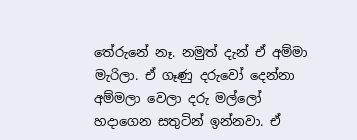තේරුනේ නෑ. නමුත් දැන් ඒ අම්මා මැරිලා. ඒ ගෑණු දරුවෝ දෙන්නා අම්මලා වෙලා දරු මල්ලෝ හදාගෙන සතුටින් ඉන්නවා. ඒ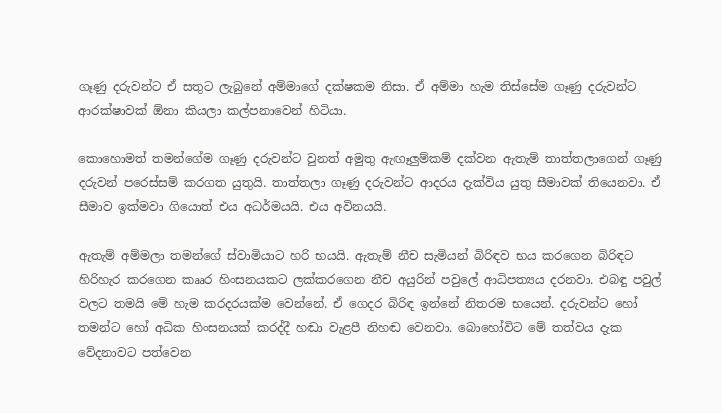ගෑණු දරුවන්ට ඒ සතුට ලැබුනේ අම්මාගේ දක්ෂකම නිසා. ඒ අම්මා හැම තිස්සේම ගෑණු දරුවන්ට ආරක්ෂාවක් ඕනා කියලා කල්පනාවෙන් හිටියා.

කොහොමත් තමන්ගේම ගෑණු දරුවන්ට වුනත් අමුතු ඇඟෑලුම්කම් දක්වන ඇතැම් තාත්තලාගෙන් ගෑණු දරුවන් පරෙස්සම් කරගත යුතුයි. තාත්තලා ගෑණු දරුවන්ට ආදරය දැක්විය යුතු සීමාවක් තියෙනවා. ඒ සීමාව ඉක්මවා ගියොත් එය අධර්මයයි. එය අවිනයයි.

ඇතැම් අම්මලා තමන්ගේ ස්වාමියාට හරි භයයි. ඇතැම් නීච සැමියන් බිරිඳව භය කරගෙන බිරිඳට හිරිහැර කරගෙන කෲර හිංසනයකට ලක්කරගෙන නීච අයුරින් පවුලේ ආධිපත්‍යය දරනවා. එබඳු පවුල් වලට තමයි මේ හැම කරදරයක්ම වෙන්නේ. ඒ ගෙදර බිරිඳ ඉන්නේ නිතරම භයෙන්. දරුවන්ට හෝ තමන්ට හෝ අධික හිංසනයක් කරද්දී හඬා වැළපී නිහඬ වෙනවා. බොහෝවිට මේ තත්වය දැක වේදනාවට පත්වෙන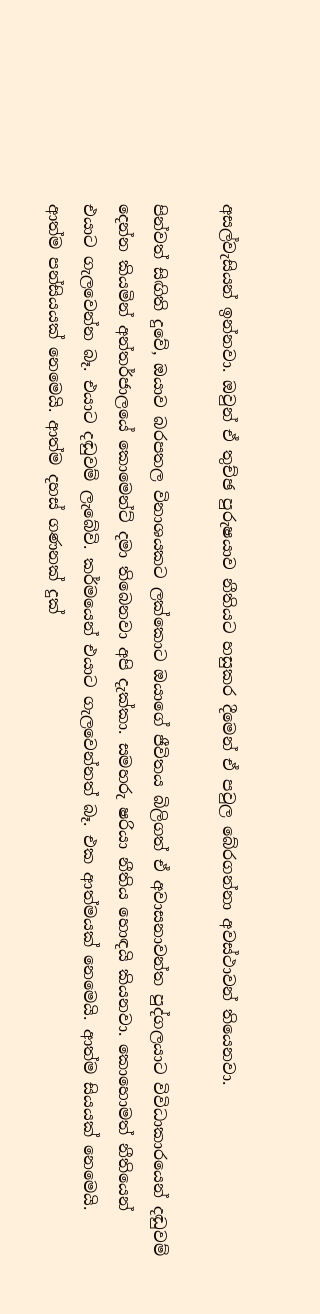අසල්වැසියන් ඉන්නවා. ඔවුන් ඒ තුච්ඡ පුරුෂයාව නීතියට හසුකර දීමෙන් ඒ පවුල බේරගන්නා අවස්ථාවන් තියෙනවා.

පින්වත් සිඟිති දුවේ, ඔයාව බරපතල විනාශයකට ලක්කොට ඔයාගේ ජීවිතය බිලිගත් ඒ අවාසනාවන්ත පුද්ගලයාට විවිධාකාරයෙන් දඬුවම් දෙන්න කියමින් අන්තර්ජාලයේ කොමෙන්ට් දමා තිබෙනවා අපි දැක්කා. සමහරු ෂරියා නීතිය හොඳයි කියනවා. කොහොමත් නීතියෙන් එයාට ගැලවෙන්න බෑ. එයාට දඬුවම් ලැබේවි. කර්මයෙන් එයාට ගැලවෙන්නත් බෑ. එක ආත්මයක් නෙමෙයි. ආත්ම සියයක් නෙමෙයි. ආත්ම පන්සියයක් නෙමෙයි. ආත්ම දහස් ගණනක් දුක්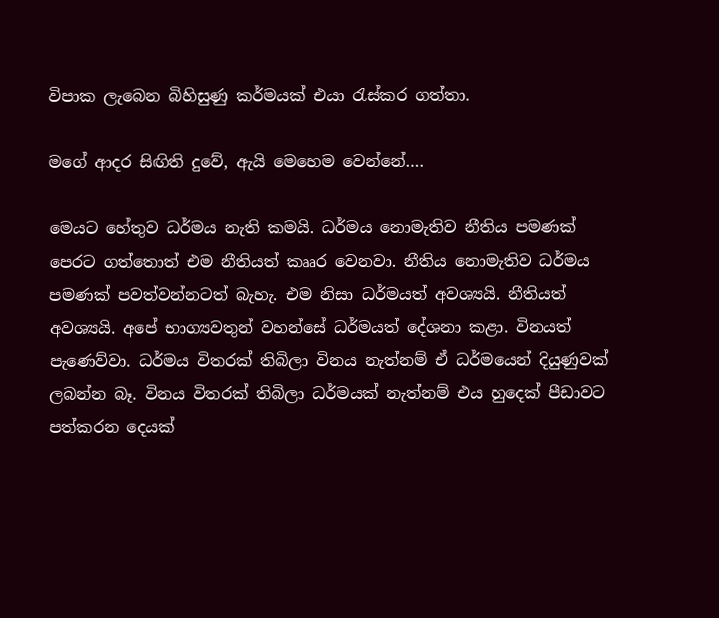විපාක ලැබෙන බිහිසුණු කර්මයක් එයා රැස්කර ගත්තා.

මගේ ආදර සිඟිති දුවේ, ඇයි මෙහෙම වෙන්නේ….

මෙයට හේතුව ධර්මය නැති කමයි. ධර්මය නොමැතිව නීතිය පමණක් පෙරට ගත්තොත් එම නීතියත් කෲර වෙනවා. නීතිය නොමැතිව ධර්මය පමණක් පවත්වන්නටත් බැහැ. එම නිසා ධර්මයත් අවශ්‍යයි. නීතියත් අවශ්‍යයි. අපේ භාග්‍යවතුන් වහන්සේ ධර්මයත් දේශනා කළා. විනයත් පැණෙව්වා. ධර්මය විතරක් තිබිලා විනය නැත්නම් ඒ ධර්මයෙන් දියුණුවක් ලබන්න බෑ. විනය විතරක් තිබිලා ධර්මයක් නැත්නම් එය හුදෙක් පීඩාවට පත්කරන දෙයක්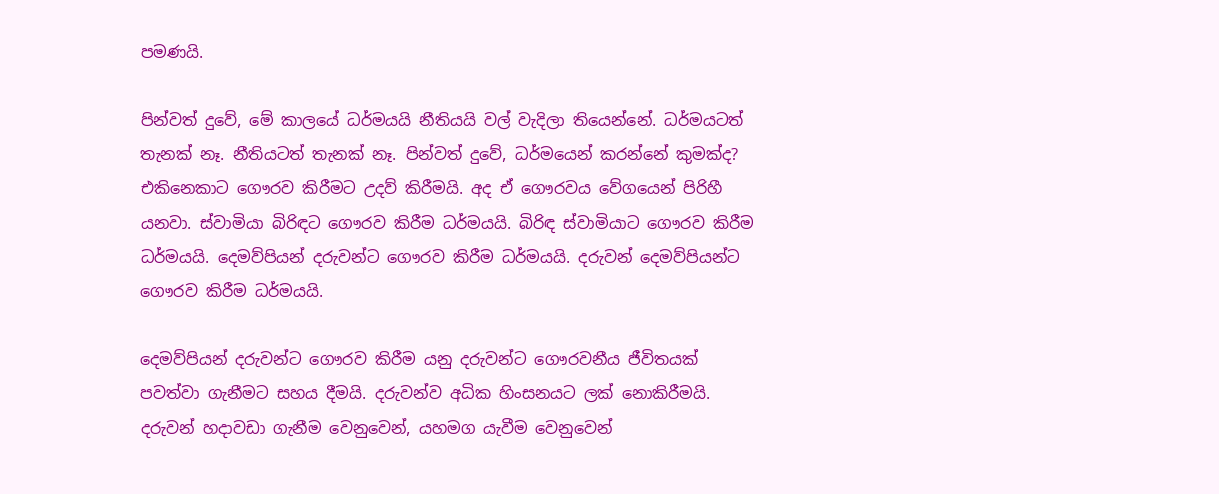පමණයි.

පින්වත් දුවේ, මේ කාලයේ ධර්මයයි නීතියයි වල් වැදිලා තියෙන්නේ. ධර්මයටත් තැනක් නෑ. නීතියටත් තැනක් නෑ. පින්වත් දුවේ, ධර්මයෙන් කරන්නේ කුමක්ද? එකිනෙකාට ගෞරව කිරීමට උදව් කිරීමයි. අද ඒ ගෞරවය වේගයෙන් පිරිහී යනවා. ස්වාමියා බිරිඳට ගෞරව කිරීම ධර්මයයි. බිරිඳ ස්වාමියාට ගෞරව කිරීම ධර්මයයි. දෙමව්පියන් දරුවන්ට ගෞරව කිරීම ධර්මයයි. දරුවන් දෙමව්පියන්ට ගෞරව කිරීම ධර්මයයි.

දෙමව්පියන් දරුවන්ට ගෞරව කිරීම යනු දරුවන්ට ගෞරවනීය ජීවිතයක් පවත්වා ගැනීමට සහය දීමයි. දරුවන්ව අධික හිංසනයට ලක් නොකිරීමයි. දරුවන් හදාවඩා ගැනීම වෙනුවෙන්, යහමග යැවීම වෙනුවෙන්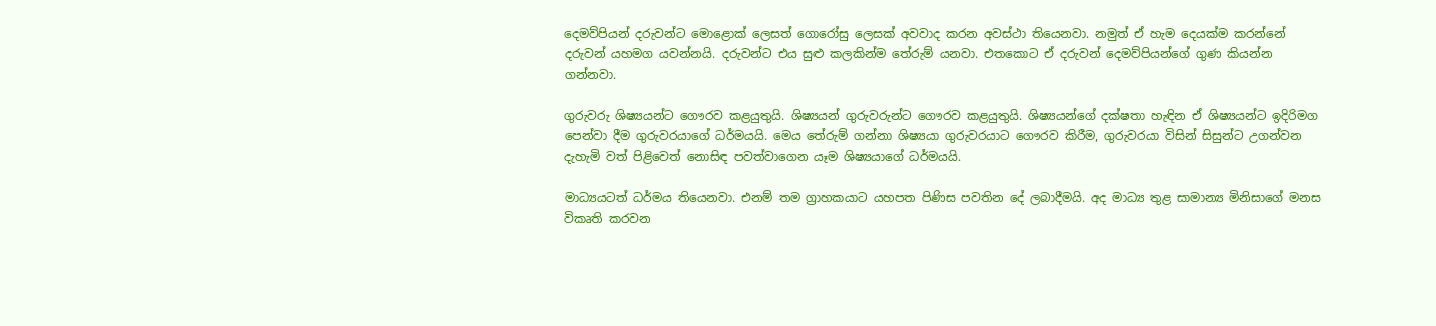දෙමව්පියන් දරුවන්ට මොළොක් ලෙසත් ගොරෝසු ලෙසක් අවවාද කරන අවස්ථා තියෙනවා. නමුත් ඒ හැම දෙයක්ම කරන්නේ දරුවන් යහමග යවන්නයි. දරුවන්ට එය සුළු කලකින්ම තේරුම් යනවා. එතකොට ඒ දරුවන් දෙමව්පියන්ගේ ගුණ කියන්න ගන්නවා.

ගුරුවරු ශිෂ්‍යයන්ට ගෞරව කළයුතුයි. ශිෂ්‍යයන් ගුරුවරුන්ට ගෞරව කළයුතුයි. ශිෂ්‍යයන්ගේ දක්ෂතා හැඳින ඒ ශිෂ්‍යයන්ට ඉදිරිමග පෙන්වා දීම ගුරුවරයාගේ ධර්මයයි. මෙය තේරුම් ගන්නා ශිෂ්‍යයා ගුරුවරයාට ගෞරව කිරීම, ගුරුවරයා විසින් සිසුන්ට උගන්වන දැහැමි වත් පිළිවෙත් නොසිඳ පවත්වාගෙන යෑම ශිෂ්‍යයාගේ ධර්මයයි.

මාධ්‍යයටත් ධර්මය තියෙනවා. එනම් තම ග්‍රාහකයාට යහපත පිණිස පවතින දේ ලබාදීමයි. අද මාධ්‍ය තුළ සාමාන්‍ය මිනිසාගේ මනස විකෘති කරවන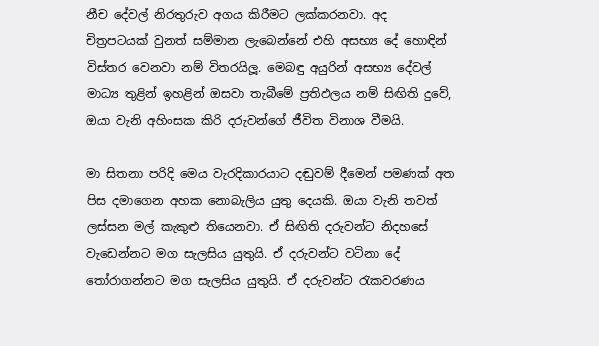නීච දේවල් නිරතුරුව අගය කිරීමට ලක්කරනවා. අද චිත්‍රපටයක් වුනත් සම්මාන ලැබෙන්නේ එහි අසභ්‍ය දේ හොඳින් විස්තර වෙනවා නම් විතරයිලූ. මෙබඳු අයුරින් අසභ්‍ය දේවල් මාධ්‍ය තුළින් ඉහළින් ඔසවා තැබීමේ ප්‍රතිඵලය නම් සිඟිති දුවේ, ඔයා වැනි අහිංසක කිරි දරුවන්ගේ ජීවිත විනාශ වීමයි.

මා සිතනා පරිදි මෙය වැරදිකාරයාට දඬුවම් දීමෙන් පමණක් අත පිස දමාගෙන අහක නොබැලිය යුතු දෙයකි. ඔයා වැනි තවත් ලස්සන මල් කැකුළු තියෙනවා. ඒ සිඟිති දරුවන්ට නිදහසේ වැඩෙන්නට මග සැලසිය යුතුයි. ඒ දරුවන්ට වටිනා දේ තෝරාගන්නට මග සැලසිය යුතුයි. ඒ දරුවන්ට රැකවරණය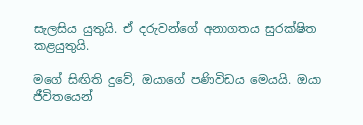සැලසිය යුතුයි. ඒ දරුවන්ගේ අනාගතය සුරක්ෂිත කළයුතුයි.

මගේ සිඟිති දුවේ, ඔයාගේ පණිවිඩය මෙයයි. ඔයා ජීවිතයෙන්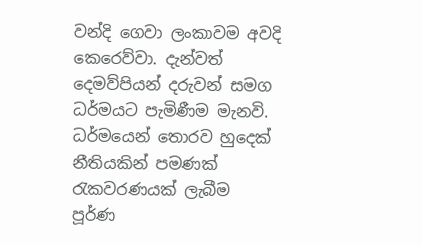වන්දි ගෙවා ලංකාවම අවදි කෙරෙව්වා. දැන්වත් දෙමව්පියන් දරුවන් සමග ධර්මයට පැමිණීම මැනවි. ධර්මයෙන් තොරව හුදෙක් නීතියකින් පමණක් රැකවරණයක් ලැබීම පූර්ණ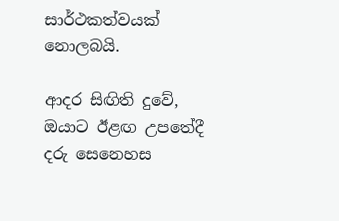සාර්ථකත්වයක් නොලබයි.

ආදර සිඟිති දුවේ, ඔයාට ඊළඟ උපතේදී දරු සෙනෙහස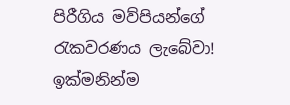පිරීගිය මව්පියන්ගේ රැකවරණය ලැබේවා! ඉක්මනින්ම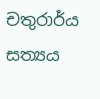චතුරාර්ය සත්‍යය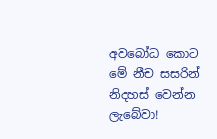අවබෝධ කොට මේ නීච සසරින් නිදහස් වෙන්න ලැබේවා!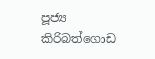පූජ්‍ය කිරිබත්ගොඩ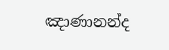ඤාණානන්ද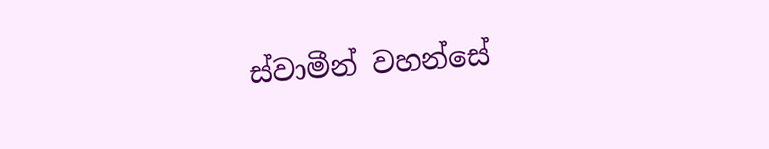ස්වාමීන් වහන්සේ